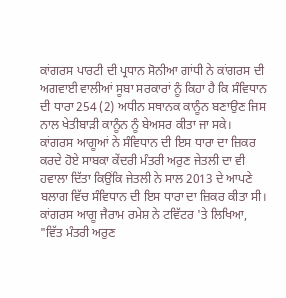ਕਾਂਗਰਸ ਪਾਰਟੀ ਦੀ ਪ੍ਰਧਾਨ ਸੋਨੀਆ ਗਾਂਧੀ ਨੇ ਕਾਂਗਰਸ ਦੀ ਅਗਵਾਈ ਵਾਲੀਆਂ ਸੂਬਾ ਸਰਕਾਰਾਂ ਨੂੰ ਕਿਹਾ ਹੈ ਕਿ ਸੰਵਿਧਾਨ ਦੀ ਧਾਰਾ 254 (2) ਅਧੀਨ ਸਥਾਨਕ ਕਾਨੂੰਨ ਬਣਾਉਣ ਜਿਸ ਨਾਲ ਖੇਤੀਬਾੜੀ ਕਾਨੂੰਨ ਨੂੰ ਬੇਅਸਰ ਕੀਤਾ ਜਾ ਸਕੇ।
ਕਾਂਗਰਸ ਆਗੂਆਂ ਨੇ ਸੰਵਿਧਾਨ ਦੀ ਇਸ ਧਾਰਾ ਦਾ ਜ਼ਿਕਰ ਕਰਦੇ ਹੋਏ ਸਾਬਕਾ ਕੇਂਦਰੀ ਮੰਤਰੀ ਅਰੁਣ ਜੇਤਲੀ ਦਾ ਵੀ ਹਵਾਲਾ ਦਿੱਤਾ ਕਿਉਂਕਿ ਜੇਤਲੀ ਨੇ ਸਾਲ 2013 ਦੇ ਆਪਣੇ ਬਲਾਗ ਵਿੱਚ ਸੰਵਿਧਾਨ ਦੀ ਇਸ ਧਾਰਾ ਦਾ ਜ਼ਿਕਰ ਕੀਤਾ ਸੀ।
ਕਾਂਗਰਸ ਆਗੂ ਜੈਰਾਮ ਰਮੇਸ਼ ਨੇ ਟਵਿੱਟਰ 'ਤੇ ਲਿਖਿਆ, "ਵਿੱਤ ਮੰਤਰੀ ਅਰੁਣ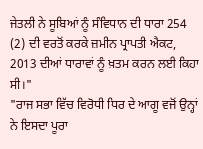ਜੇਤਲੀ ਨੇ ਸੂਬਿਆਂ ਨੂੰ ਸੰਵਿਧਾਨ ਦੀ ਧਾਰਾ 254 (2) ਦੀ ਵਰਤੋਂ ਕਰਕੇ ਜ਼ਮੀਨ ਪ੍ਰਾਪਤੀ ਐਕਟ, 2013 ਦੀਆਂ ਧਾਰਾਵਾਂ ਨੂੰ ਖ਼ਤਮ ਕਰਨ ਲਈ ਕਿਹਾ ਸੀ।"
"ਰਾਜ ਸਭਾ ਵਿੱਚ ਵਿਰੋਧੀ ਧਿਰ ਦੇ ਆਗੂ ਵਜੋਂ ਉਨ੍ਹਾਂ ਨੇ ਇਸਦਾ ਪੂਰਾ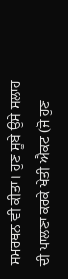ਸਮਰਥਨ ਵੀ ਕੀਤਾ। ਹੁਣ ਸੂਬੇ ਉਸੇ ਸਲਾਹ ਦੀ ਪਾਲਣਾ ਕਰਕੇ ਖੇਤੀ ਐਕਟ (ਜੋ ਹੁਣ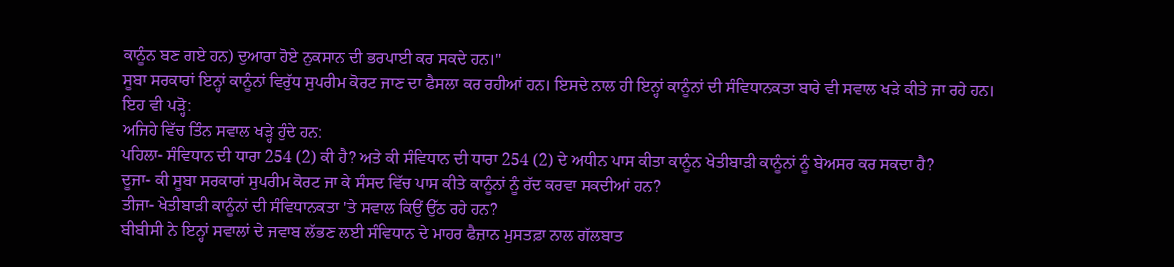ਕਾਨੂੰਨ ਬਣ ਗਏ ਹਨ) ਦੁਆਰਾ ਹੋਏ ਨੁਕਸਾਨ ਦੀ ਭਰਪਾਈ ਕਰ ਸਕਦੇ ਹਨ।"
ਸੂਬਾ ਸਰਕਾਰਾਂ ਇਨ੍ਹਾਂ ਕਾਨੂੰਨਾਂ ਵਿਰੁੱਧ ਸੁਪਰੀਮ ਕੋਰਟ ਜਾਣ ਦਾ ਫੈਸਲਾ ਕਰ ਰਹੀਆਂ ਹਨ। ਇਸਦੇ ਨਾਲ ਹੀ ਇਨ੍ਹਾਂ ਕਾਨੂੰਨਾਂ ਦੀ ਸੰਵਿਧਾਨਕਤਾ ਬਾਰੇ ਵੀ ਸਵਾਲ ਖੜੇ ਕੀਤੇ ਜਾ ਰਹੇ ਹਨ।
ਇਹ ਵੀ ਪੜ੍ਹੋ:
ਅਜਿਹੇ ਵਿੱਚ ਤਿੰਨ ਸਵਾਲ ਖੜ੍ਹੇ ਹੁੰਦੇ ਹਨ:
ਪਹਿਲਾ- ਸੰਵਿਧਾਨ ਦੀ ਧਾਰਾ 254 (2) ਕੀ ਹੈ? ਅਤੇ ਕੀ ਸੰਵਿਧਾਨ ਦੀ ਧਾਰਾ 254 (2) ਦੇ ਅਧੀਨ ਪਾਸ ਕੀਤਾ ਕਾਨੂੰਨ ਖੇਤੀਬਾੜੀ ਕਾਨੂੰਨਾਂ ਨੂੰ ਬੇਅਸਰ ਕਰ ਸਕਦਾ ਹੈ?
ਦੂਜਾ- ਕੀ ਸੂਬਾ ਸਰਕਾਰਾਂ ਸੁਪਰੀਮ ਕੋਰਟ ਜਾ ਕੇ ਸੰਸਦ ਵਿੱਚ ਪਾਸ ਕੀਤੇ ਕਾਨੂੰਨਾਂ ਨੂੰ ਰੱਦ ਕਰਵਾ ਸਕਦੀਆਂ ਹਨ?
ਤੀਜਾ- ਖੇਤੀਬਾੜੀ ਕਾਨੂੰਨਾਂ ਦੀ ਸੰਵਿਧਾਨਕਤਾ 'ਤੇ ਸਵਾਲ ਕਿਉਂ ਉੱਠ ਰਹੇ ਹਨ?
ਬੀਬੀਸੀ ਨੇ ਇਨ੍ਹਾਂ ਸਵਾਲਾਂ ਦੇ ਜਵਾਬ ਲੱਭਣ ਲਈ ਸੰਵਿਧਾਨ ਦੇ ਮਾਹਰ ਫੈਜ਼ਾਨ ਮੁਸਤਫ਼ਾ ਨਾਲ ਗੱਲਬਾਤ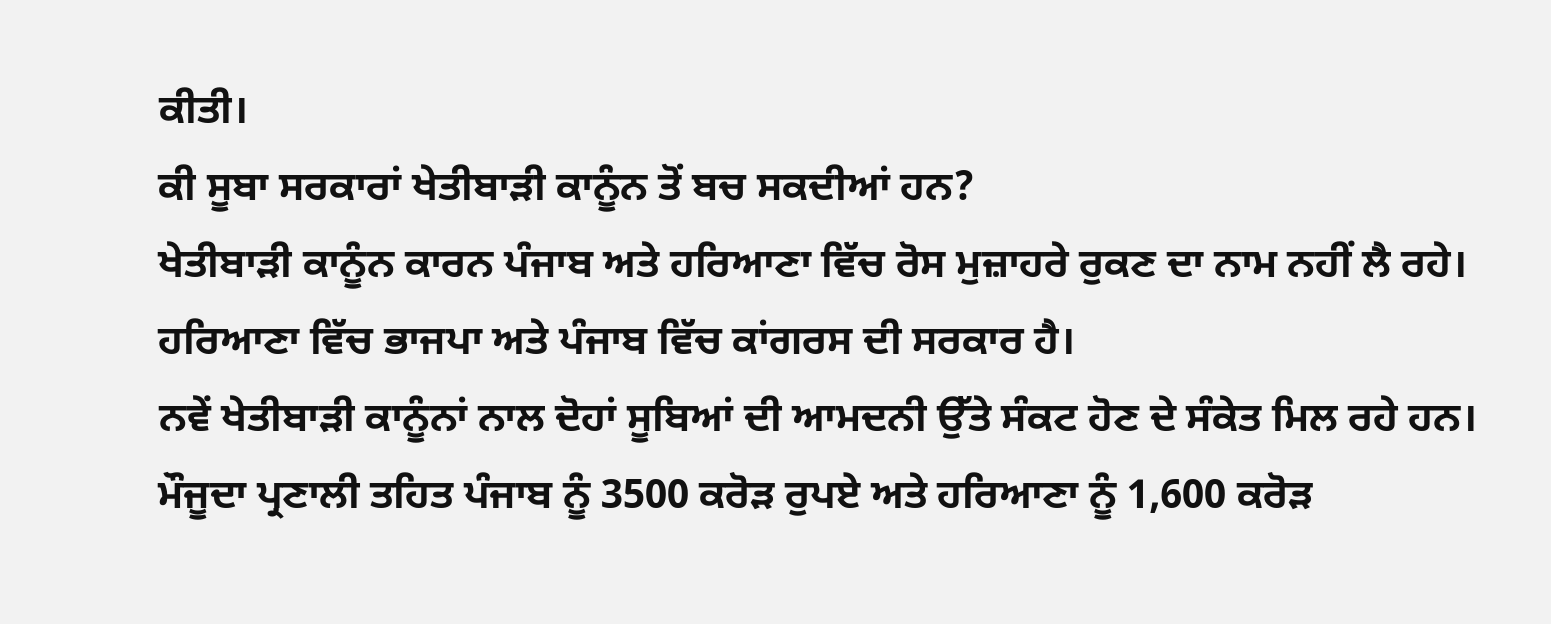ਕੀਤੀ।
ਕੀ ਸੂਬਾ ਸਰਕਾਰਾਂ ਖੇਤੀਬਾੜੀ ਕਾਨੂੰਨ ਤੋਂ ਬਚ ਸਕਦੀਆਂ ਹਨ?
ਖੇਤੀਬਾੜੀ ਕਾਨੂੰਨ ਕਾਰਨ ਪੰਜਾਬ ਅਤੇ ਹਰਿਆਣਾ ਵਿੱਚ ਰੋਸ ਮੁਜ਼ਾਹਰੇ ਰੁਕਣ ਦਾ ਨਾਮ ਨਹੀਂ ਲੈ ਰਹੇ। ਹਰਿਆਣਾ ਵਿੱਚ ਭਾਜਪਾ ਅਤੇ ਪੰਜਾਬ ਵਿੱਚ ਕਾਂਗਰਸ ਦੀ ਸਰਕਾਰ ਹੈ।
ਨਵੇਂ ਖੇਤੀਬਾੜੀ ਕਾਨੂੰਨਾਂ ਨਾਲ ਦੋਹਾਂ ਸੂਬਿਆਂ ਦੀ ਆਮਦਨੀ ਉੱਤੇ ਸੰਕਟ ਹੋਣ ਦੇ ਸੰਕੇਤ ਮਿਲ ਰਹੇ ਹਨ।
ਮੌਜੂਦਾ ਪ੍ਰਣਾਲੀ ਤਹਿਤ ਪੰਜਾਬ ਨੂੰ 3500 ਕਰੋੜ ਰੁਪਏ ਅਤੇ ਹਰਿਆਣਾ ਨੂੰ 1,600 ਕਰੋੜ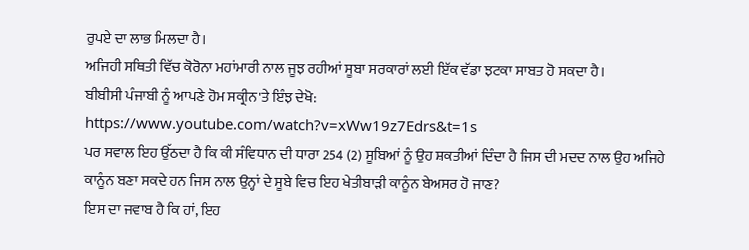ਰੁਪਏ ਦਾ ਲਾਭ ਮਿਲਦਾ ਹੈ।
ਅਜਿਹੀ ਸਥਿਤੀ ਵਿੱਚ ਕੋਰੋਨਾ ਮਹਾਂਮਾਰੀ ਨਾਲ ਜੂਝ ਰਹੀਆਂ ਸੂਬਾ ਸਰਕਾਰਾਂ ਲਈ ਇੱਕ ਵੱਡਾ ਝਟਕਾ ਸਾਬਤ ਹੋ ਸਕਦਾ ਹੈ।
ਬੀਬੀਸੀ ਪੰਜਾਬੀ ਨੂੰ ਆਪਣੇ ਹੋਮ ਸਕ੍ਰੀਨ'ਤੇ ਇੰਝ ਦੇਖੋ:
https://www.youtube.com/watch?v=xWw19z7Edrs&t=1s
ਪਰ ਸਵਾਲ ਇਹ ਉੱਠਦਾ ਹੈ ਕਿ ਕੀ ਸੰਵਿਧਾਨ ਦੀ ਧਾਰਾ 254 (2) ਸੂਬਿਆਂ ਨੂੰ ਉਹ ਸ਼ਕਤੀਆਂ ਦਿੰਦਾ ਹੈ ਜਿਸ ਦੀ ਮਦਦ ਨਾਲ ਉਹ ਅਜਿਹੇ ਕਾਨੂੰਨ ਬਣਾ ਸਕਦੇ ਹਨ ਜਿਸ ਨਾਲ ਉਨ੍ਹਾਂ ਦੇ ਸੂਬੇ ਵਿਚ ਇਹ ਖੇਤੀਬਾੜੀ ਕਾਨੂੰਨ ਬੇਅਸਰ ਹੋ ਜਾਣ?
ਇਸ ਦਾ ਜਵਾਬ ਹੈ ਕਿ ਹਾਂ, ਇਹ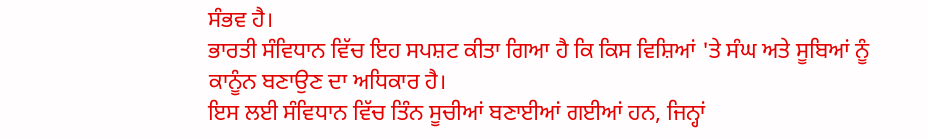ਸੰਭਵ ਹੈ।
ਭਾਰਤੀ ਸੰਵਿਧਾਨ ਵਿੱਚ ਇਹ ਸਪਸ਼ਟ ਕੀਤਾ ਗਿਆ ਹੈ ਕਿ ਕਿਸ ਵਿਸ਼ਿਆਂ 'ਤੇ ਸੰਘ ਅਤੇ ਸੂਬਿਆਂ ਨੂੰ ਕਾਨੂੰਨ ਬਣਾਉਣ ਦਾ ਅਧਿਕਾਰ ਹੈ।
ਇਸ ਲਈ ਸੰਵਿਧਾਨ ਵਿੱਚ ਤਿੰਨ ਸੂਚੀਆਂ ਬਣਾਈਆਂ ਗਈਆਂ ਹਨ, ਜਿਨ੍ਹਾਂ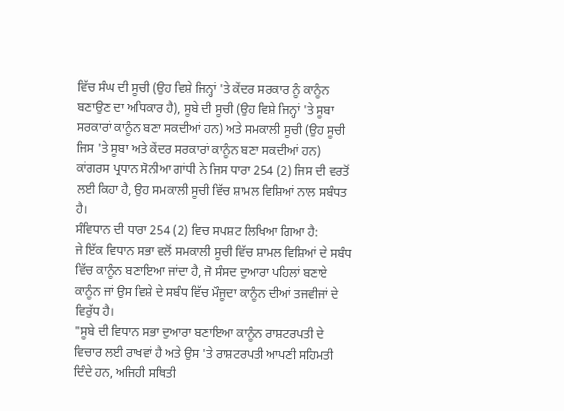ਵਿੱਚ ਸੰਘ ਦੀ ਸੂਚੀ (ਉਹ ਵਿਸ਼ੇ ਜਿਨ੍ਹਾਂ 'ਤੇ ਕੇਂਦਰ ਸਰਕਾਰ ਨੂੰ ਕਾਨੂੰਨ ਬਣਾਉਣ ਦਾ ਅਧਿਕਾਰ ਹੈ), ਸੂਬੇ ਦੀ ਸੂਚੀ (ਉਹ ਵਿਸ਼ੇ ਜਿਨ੍ਹਾਂ 'ਤੇ ਸੂਬਾ ਸਰਕਾਰਾਂ ਕਾਨੂੰਨ ਬਣਾ ਸਕਦੀਆਂ ਹਨ) ਅਤੇ ਸਮਕਾਲੀ ਸੂਚੀ (ਉਹ ਸੂਚੀ ਜਿਸ 'ਤੇ ਸੂਬਾ ਅਤੇ ਕੇਂਦਰ ਸਰਕਾਰਾਂ ਕਾਨੂੰਨ ਬਣਾ ਸਕਦੀਆਂ ਹਨ)
ਕਾਂਗਰਸ ਪ੍ਰਧਾਨ ਸੋਨੀਆ ਗਾਂਧੀ ਨੇ ਜਿਸ ਧਾਰਾ 254 (2) ਜਿਸ ਦੀ ਵਰਤੋਂ ਲਈ ਕਿਹਾ ਹੈ, ਉਹ ਸਮਕਾਲੀ ਸੂਚੀ ਵਿੱਚ ਸ਼ਾਮਲ ਵਿਸ਼ਿਆਂ ਨਾਲ ਸਬੰਧਤ ਹੈ।
ਸੰਵਿਧਾਨ ਦੀ ਧਾਰਾ 254 (2) ਵਿਚ ਸਪਸ਼ਟ ਲਿਖਿਆ ਗਿਆ ਹੈ:
ਜੇ ਇੱਕ ਵਿਧਾਨ ਸਭਾ ਵਲੋਂ ਸਮਕਾਲੀ ਸੂਚੀ ਵਿੱਚ ਸ਼ਾਮਲ ਵਿਸ਼ਿਆਂ ਦੇ ਸਬੰਧ ਵਿੱਚ ਕਾਨੂੰਨ ਬਣਾਇਆ ਜਾਂਦਾ ਹੈ, ਜੋ ਸੰਸਦ ਦੁਆਰਾ ਪਹਿਲਾਂ ਬਣਾਏ ਕਾਨੂੰਨ ਜਾਂ ਉਸ ਵਿਸ਼ੇ ਦੇ ਸਬੰਧ ਵਿੱਚ ਮੌਜੂਦਾ ਕਾਨੂੰਨ ਦੀਆਂ ਤਜਵੀਜਾਂ ਦੇ ਵਿਰੁੱਧ ਹੈ।
"ਸੂਬੇ ਦੀ ਵਿਧਾਨ ਸਭਾ ਦੁਆਰਾ ਬਣਾਇਆ ਕਾਨੂੰਨ ਰਾਸ਼ਟਰਪਤੀ ਦੇ ਵਿਚਾਰ ਲਈ ਰਾਖਵਾਂ ਹੈ ਅਤੇ ਉਸ 'ਤੇ ਰਾਸ਼ਟਰਪਤੀ ਆਪਣੀ ਸਹਿਮਤੀ ਦਿੰਦੇ ਹਨ, ਅਜਿਹੀ ਸਥਿਤੀ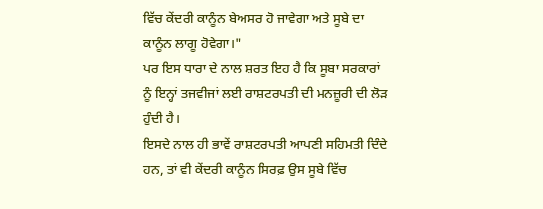ਵਿੱਚ ਕੇਂਦਰੀ ਕਾਨੂੰਨ ਬੇਅਸਰ ਹੋ ਜਾਵੇਗਾ ਅਤੇ ਸੂਬੇ ਦਾ ਕਾਨੂੰਨ ਲਾਗੂ ਹੋਵੇਗਾ।"
ਪਰ ਇਸ ਧਾਰਾ ਦੇ ਨਾਲ ਸ਼ਰਤ ਇਹ ਹੈ ਕਿ ਸੂਬਾ ਸਰਕਾਰਾਂ ਨੂੰ ਇਨ੍ਹਾਂ ਤਜਵੀਜਾਂ ਲਈ ਰਾਸ਼ਟਰਪਤੀ ਦੀ ਮਨਜ਼ੂਰੀ ਦੀ ਲੋੜ ਹੁੰਦੀ ਹੈ।
ਇਸਦੇ ਨਾਲ ਹੀ ਭਾਵੇਂ ਰਾਸ਼ਟਰਪਤੀ ਆਪਣੀ ਸਹਿਮਤੀ ਦਿੰਦੇ ਹਨ, ਤਾਂ ਵੀ ਕੇਂਦਰੀ ਕਾਨੂੰਨ ਸਿਰਫ਼ ਉਸ ਸੂਬੇ ਵਿੱਚ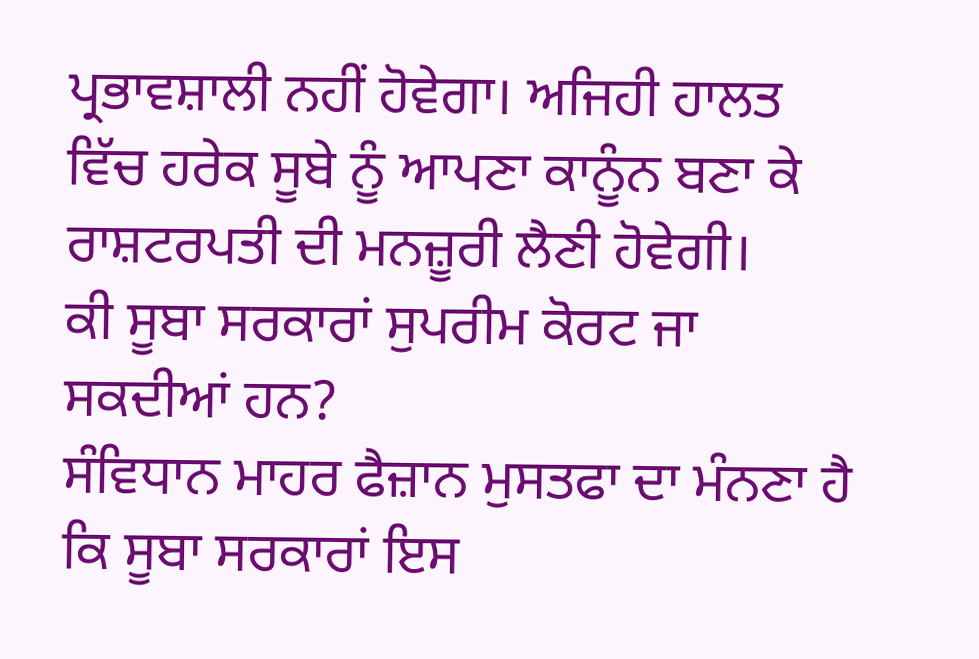ਪ੍ਰਭਾਵਸ਼ਾਲੀ ਨਹੀਂ ਹੋਵੇਗਾ। ਅਜਿਹੀ ਹਾਲਤ ਵਿੱਚ ਹਰੇਕ ਸੂਬੇ ਨੂੰ ਆਪਣਾ ਕਾਨੂੰਨ ਬਣਾ ਕੇ ਰਾਸ਼ਟਰਪਤੀ ਦੀ ਮਨਜ਼ੂਰੀ ਲੈਣੀ ਹੋਵੇਗੀ।
ਕੀ ਸੂਬਾ ਸਰਕਾਰਾਂ ਸੁਪਰੀਮ ਕੋਰਟ ਜਾ ਸਕਦੀਆਂ ਹਨ?
ਸੰਵਿਧਾਨ ਮਾਹਰ ਫੈਜ਼ਾਨ ਮੁਸਤਫਾ ਦਾ ਮੰਨਣਾ ਹੈ ਕਿ ਸੂਬਾ ਸਰਕਾਰਾਂ ਇਸ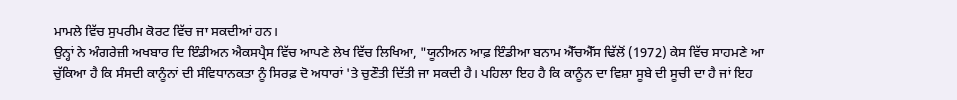ਮਾਮਲੇ ਵਿੱਚ ਸੁਪਰੀਮ ਕੋਰਟ ਵਿੱਚ ਜਾ ਸਕਦੀਆਂ ਹਨ।
ਉਨ੍ਹਾਂ ਨੇ ਅੰਗਰੇਜ਼ੀ ਅਖਬਾਰ ਦਿ ਇੰਡੀਅਨ ਐਕਸਪ੍ਰੈਸ ਵਿੱਚ ਆਪਣੇ ਲੇਖ ਵਿੱਚ ਲਿਖਿਆ, "ਯੂਨੀਅਨ ਆਫ਼ ਇੰਡੀਆ ਬਨਾਮ ਐੱਚਐੱਸ ਢਿੱਲੋਂ (1972) ਕੇਸ ਵਿੱਚ ਸਾਹਮਣੇ ਆ ਚੁੱਕਿਆ ਹੈ ਕਿ ਸੰਸਦੀ ਕਾਨੂੰਨਾਂ ਦੀ ਸੰਵਿਧਾਨਕਤਾ ਨੂੰ ਸਿਰਫ਼ ਦੋ ਅਧਾਰਾਂ 'ਤੇ ਚੁਣੌਤੀ ਦਿੱਤੀ ਜਾ ਸਕਦੀ ਹੈ। ਪਹਿਲਾ ਇਹ ਹੈ ਕਿ ਕਾਨੂੰਨ ਦਾ ਵਿਸ਼ਾ ਸੂਬੇ ਦੀ ਸੂਚੀ ਦਾ ਹੈ ਜਾਂ ਇਹ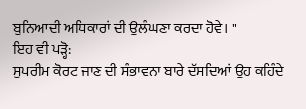ਬੁਨਿਆਦੀ ਅਧਿਕਾਰਾਂ ਦੀ ਉਲੰਘਣਾ ਕਰਦਾ ਹੋਵੇ। "
ਇਹ ਵੀ ਪੜ੍ਹੋ:
ਸੁਪਰੀਮ ਕੋਰਟ ਜਾਣ ਦੀ ਸੰਭਾਵਨਾ ਬਾਰੇ ਦੱਸਦਿਆਂ ਉਹ ਕਹਿੰਦੇ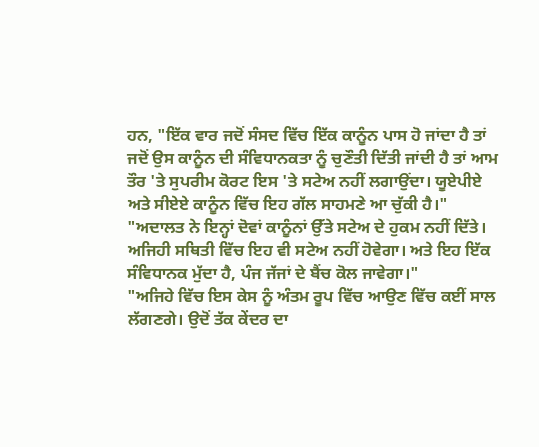ਹਨ, "ਇੱਕ ਵਾਰ ਜਦੋਂ ਸੰਸਦ ਵਿੱਚ ਇੱਕ ਕਾਨੂੰਨ ਪਾਸ ਹੋ ਜਾਂਦਾ ਹੈ ਤਾਂ ਜਦੋਂ ਉਸ ਕਾਨੂੰਨ ਦੀ ਸੰਵਿਧਾਨਕਤਾ ਨੂੰ ਚੁਣੌਤੀ ਦਿੱਤੀ ਜਾਂਦੀ ਹੈ ਤਾਂ ਆਮ ਤੌਰ 'ਤੇ ਸੁਪਰੀਮ ਕੋਰਟ ਇਸ 'ਤੇ ਸਟੇਅ ਨਹੀਂ ਲਗਾਉਂਦਾ। ਯੂਏਪੀਏ ਅਤੇ ਸੀਏਏ ਕਾਨੂੰਨ ਵਿੱਚ ਇਹ ਗੱਲ ਸਾਹਮਣੇ ਆ ਚੁੱਕੀ ਹੈ।"
"ਅਦਾਲਤ ਨੇ ਇਨ੍ਹਾਂ ਦੋਵਾਂ ਕਾਨੂੰਨਾਂ ਉੱਤੇ ਸਟੇਅ ਦੇ ਹੁਕਮ ਨਹੀਂ ਦਿੱਤੇ। ਅਜਿਹੀ ਸਥਿਤੀ ਵਿੱਚ ਇਹ ਵੀ ਸਟੇਅ ਨਹੀਂ ਹੋਵੇਗਾ। ਅਤੇ ਇਹ ਇੱਕ ਸੰਵਿਧਾਨਕ ਮੁੱਦਾ ਹੈ, ਪੰਜ ਜੱਜਾਂ ਦੇ ਬੈਂਚ ਕੋਲ ਜਾਵੇਗਾ।"
"ਅਜਿਹੇ ਵਿੱਚ ਇਸ ਕੇਸ ਨੂੰ ਅੰਤਮ ਰੂਪ ਵਿੱਚ ਆਉਣ ਵਿੱਚ ਕਈਂ ਸਾਲ ਲੱਗਣਗੇ। ਉਦੋਂ ਤੱਕ ਕੇਂਦਰ ਦਾ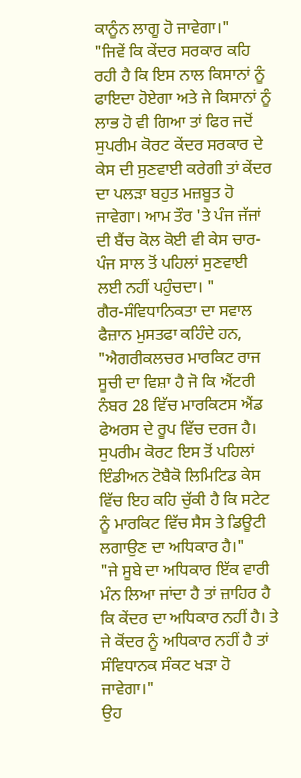ਕਾਨੂੰਨ ਲਾਗੂ ਹੋ ਜਾਵੇਗਾ।"
"ਜਿਵੇਂ ਕਿ ਕੇਂਦਰ ਸਰਕਾਰ ਕਹਿ ਰਹੀ ਹੈ ਕਿ ਇਸ ਨਾਲ ਕਿਸਾਨਾਂ ਨੂੰ ਫਾਇਦਾ ਹੋਏਗਾ ਅਤੇ ਜੇ ਕਿਸਾਨਾਂ ਨੂੰ ਲਾਭ ਹੋ ਵੀ ਗਿਆ ਤਾਂ ਫਿਰ ਜਦੋਂ ਸੁਪਰੀਮ ਕੋਰਟ ਕੇਂਦਰ ਸਰਕਾਰ ਦੇ ਕੇਸ ਦੀ ਸੁਣਵਾਈ ਕਰੇਗੀ ਤਾਂ ਕੇਂਦਰ ਦਾ ਪਲੜਾ ਬਹੁਤ ਮਜ਼ਬੂਤ ਹੋ ਜਾਵੇਗਾ। ਆਮ ਤੌਰ 'ਤੇ ਪੰਜ ਜੱਜਾਂ ਦੀ ਬੈਂਚ ਕੋਲ ਕੋਈ ਵੀ ਕੇਸ ਚਾਰ-ਪੰਜ ਸਾਲ ਤੋਂ ਪਹਿਲਾਂ ਸੁਣਵਾਈ ਲਈ ਨਹੀਂ ਪਹੁੰਚਦਾ। "
ਗੈਰ-ਸੰਵਿਧਾਨਿਕਤਾ ਦਾ ਸਵਾਲ
ਫੈਜ਼ਾਨ ਮੁਸਤਫਾ ਕਹਿੰਦੇ ਹਨ, "ਐਗਰੀਕਲਚਰ ਮਾਰਕਿਟ ਰਾਜ ਸੂਚੀ ਦਾ ਵਿਸ਼ਾ ਹੈ ਜੋ ਕਿ ਐਂਟਰੀ ਨੰਬਰ 28 ਵਿੱਚ ਮਾਰਕਿਟਸ ਐਂਡ ਫੇਅਰਸ ਦੇ ਰੂਪ ਵਿੱਚ ਦਰਜ ਹੈ। ਸੁਪਰੀਮ ਕੋਰਟ ਇਸ ਤੋਂ ਪਹਿਲਾਂ ਇੰਡੀਅਨ ਟੋਬੈਕੋ ਲਿਮਿਟਿਡ ਕੇਸ ਵਿੱਚ ਇਹ ਕਹਿ ਚੁੱਕੀ ਹੈ ਕਿ ਸਟੇਟ ਨੂੰ ਮਾਰਕਿਟ ਵਿੱਚ ਸੈਸ ਤੇ ਡਿਊਟੀ ਲਗਾਉਣ ਦਾ ਅਧਿਕਾਰ ਹੈ।"
"ਜੇ ਸੂਬੇ ਦਾ ਅਧਿਕਾਰ ਇੱਕ ਵਾਰੀ ਮੰਨ ਲਿਆ ਜਾਂਦਾ ਹੈ ਤਾਂ ਜ਼ਾਹਿਰ ਹੈ ਕਿ ਕੇਂਦਰ ਦਾ ਅਧਿਕਾਰ ਨਹੀਂ ਹੈ। ਤੇ ਜੇ ਕੋਂਦਰ ਨੂੰ ਅਧਿਕਾਰ ਨਹੀਂ ਹੈ ਤਾਂ ਸੰਵਿਧਾਨਕ ਸੰਕਟ ਖੜਾ ਹੋ ਜਾਵੇਗਾ।"
ਉਹ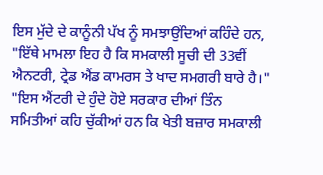ਇਸ ਮੁੱਦੇ ਦੇ ਕਾਨੂੰਨੀ ਪੱਖ ਨੂੰ ਸਮਝਾਉਂਦਿਆਂ ਕਹਿੰਦੇ ਹਨ, "ਇੱਥੇ ਮਾਮਲਾ ਇਹ ਹੈ ਕਿ ਸਮਕਾਲੀ ਸੂਚੀ ਦੀ 33ਵੀਂ ਐਨਟਰੀ, ਟ੍ਰੇਡ ਐਂਡ ਕਾਮਰਸ ਤੇ ਖਾਦ ਸਮਗਰੀ ਬਾਰੇ ਹੈ।"
"ਇਸ ਐਂਟਰੀ ਦੇ ਹੁੰਦੇ ਹੋਏ ਸਰਕਾਰ ਦੀਆਂ ਤਿੰਨ ਸਮਿਤੀਆਂ ਕਹਿ ਚੁੱਕੀਆਂ ਹਨ ਕਿ ਖੇਤੀ ਬਜ਼ਾਰ ਸਮਕਾਲੀ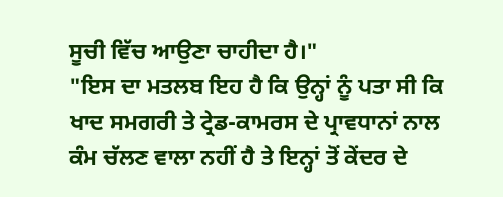ਸੂਚੀ ਵਿੱਚ ਆਉਣਾ ਚਾਹੀਦਾ ਹੈ।"
"ਇਸ ਦਾ ਮਤਲਬ ਇਹ ਹੈ ਕਿ ਉਨ੍ਹਾਂ ਨੂੰ ਪਤਾ ਸੀ ਕਿ ਖਾਦ ਸਮਗਰੀ ਤੇ ਟ੍ਰੇਡ-ਕਾਮਰਸ ਦੇ ਪ੍ਰਾਵਧਾਨਾਂ ਨਾਲ ਕੰਮ ਚੱਲਣ ਵਾਲਾ ਨਹੀਂ ਹੈ ਤੇ ਇਨ੍ਹਾਂ ਤੋਂ ਕੇਂਦਰ ਦੇ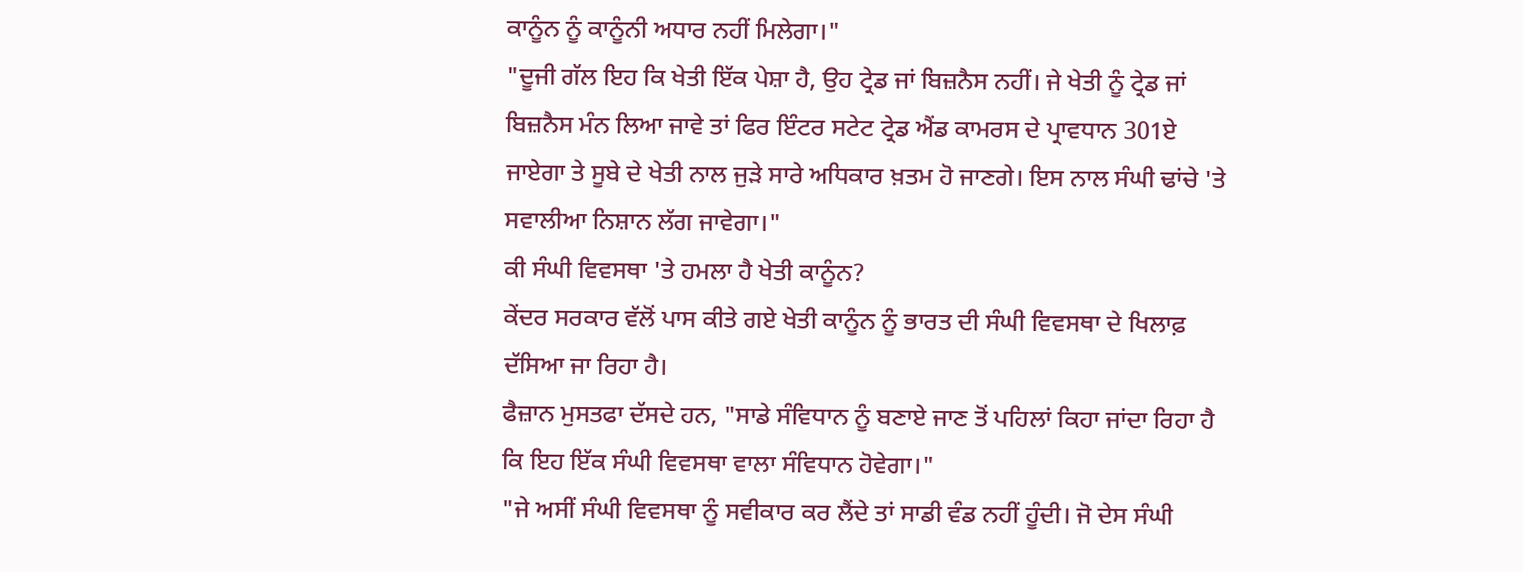ਕਾਨੂੰਨ ਨੂੰ ਕਾਨੂੰਨੀ ਅਧਾਰ ਨਹੀਂ ਮਿਲੇਗਾ।"
"ਦੂਜੀ ਗੱਲ ਇਹ ਕਿ ਖੇਤੀ ਇੱਕ ਪੇਸ਼ਾ ਹੈ, ਉਹ ਟ੍ਰੇਡ ਜਾਂ ਬਿਜ਼ਨੈਸ ਨਹੀਂ। ਜੇ ਖੇਤੀ ਨੂੰ ਟ੍ਰੇਡ ਜਾਂ ਬਿਜ਼ਨੈਸ ਮੰਨ ਲਿਆ ਜਾਵੇ ਤਾਂ ਫਿਰ ਇੰਟਰ ਸਟੇਟ ਟ੍ਰੇਡ ਐਂਡ ਕਾਮਰਸ ਦੇ ਪ੍ਰਾਵਧਾਨ 301ਏ ਜਾਏਗਾ ਤੇ ਸੂਬੇ ਦੇ ਖੇਤੀ ਨਾਲ ਜੁੜੇ ਸਾਰੇ ਅਧਿਕਾਰ ਖ਼ਤਮ ਹੋ ਜਾਣਗੇ। ਇਸ ਨਾਲ ਸੰਘੀ ਢਾਂਚੇ 'ਤੇ ਸਵਾਲੀਆ ਨਿਸ਼ਾਨ ਲੱਗ ਜਾਵੇਗਾ।"
ਕੀ ਸੰਘੀ ਵਿਵਸਥਾ 'ਤੇ ਹਮਲਾ ਹੈ ਖੇਤੀ ਕਾਨੂੰਨ?
ਕੇਂਦਰ ਸਰਕਾਰ ਵੱਲੋਂ ਪਾਸ ਕੀਤੇ ਗਏ ਖੇਤੀ ਕਾਨੂੰਨ ਨੂੰ ਭਾਰਤ ਦੀ ਸੰਘੀ ਵਿਵਸਥਾ ਦੇ ਖਿਲਾਫ਼ ਦੱਸਿਆ ਜਾ ਰਿਹਾ ਹੈ।
ਫੈਜ਼ਾਨ ਮੁਸਤਫਾ ਦੱਸਦੇ ਹਨ, "ਸਾਡੇ ਸੰਵਿਧਾਨ ਨੂੰ ਬਣਾਏ ਜਾਣ ਤੋਂ ਪਹਿਲਾਂ ਕਿਹਾ ਜਾਂਦਾ ਰਿਹਾ ਹੈ ਕਿ ਇਹ ਇੱਕ ਸੰਘੀ ਵਿਵਸਥਾ ਵਾਲਾ ਸੰਵਿਧਾਨ ਹੋਵੇਗਾ।"
"ਜੇ ਅਸੀਂ ਸੰਘੀ ਵਿਵਸਥਾ ਨੂੰ ਸਵੀਕਾਰ ਕਰ ਲੈਂਦੇ ਤਾਂ ਸਾਡੀ ਵੰਡ ਨਹੀਂ ਹੂੰਦੀ। ਜੋ ਦੇਸ ਸੰਘੀ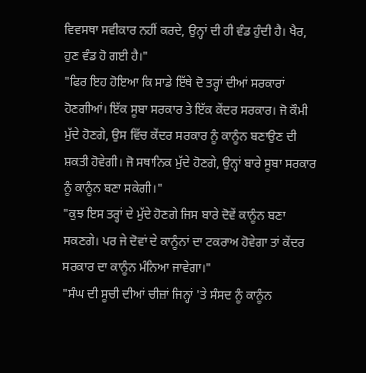ਵਿਵਸਥਾ ਸਵੀਕਾਰ ਨਹੀਂ ਕਰਦੇ, ਉਨ੍ਹਾਂ ਦੀ ਹੀ ਵੰਡ ਹੁੰਦੀ ਹੈ। ਖੈਰ, ਹੁਣ ਵੰਡ ਹੋ ਗਈ ਹੈ।"
"ਫਿਰ ਇਹ ਹੋਇਆ ਕਿ ਸਾਡੇ ਇੱਥੇ ਦੋ ਤਰ੍ਹਾਂ ਦੀਆਂ ਸਰਕਾਰਾਂ ਹੋਣਗੀਆਂ। ਇੱਕ ਸੂਬਾ ਸਰਕਾਰ ਤੇ ਇੱਕ ਕੇਂਦਰ ਸਰਕਾਰ। ਜੋ ਕੌਮੀ ਮੁੱਦੇ ਹੋਣਗੇ, ਉਸ ਵਿੱਚ ਕੇਂਦਰ ਸਰਕਾਰ ਨੂੰ ਕਾਨੂੰਨ ਬਣਾਉਣ ਦੀ ਸ਼ਕਤੀ ਹੋਵੇਗੀ। ਜੋ ਸਥਾਨਿਕ ਮੁੱਦੇ ਹੋਣਗੇ, ਉਨ੍ਹਾਂ ਬਾਰੇ ਸੂਬਾ ਸਰਕਾਰ ਨੂੰ ਕਾਨੂੰਨ ਬਣਾ ਸਕੇਗੀ।"
"ਕੁਝ ਇਸ ਤਰ੍ਹਾਂ ਦੇ ਮੁੱਦੇ ਹੋਣਗੇ ਜਿਸ ਬਾਰੇ ਦੋਵੇਂ ਕਾਨੂੰਨ ਬਣਾ ਸਕਣਗੇ। ਪਰ ਜੇ ਦੋਵਾਂ ਦੇ ਕਾਨੂੰਨਾਂ ਦਾ ਟਕਰਾਅ ਹੋਵੇਗਾ ਤਾਂ ਕੇਂਦਰ ਸਰਕਾਰ ਦਾ ਕਾਨੂੰਨ ਮੰਨਿਆ ਜਾਵੇਗਾ।"
"ਸੰਘ ਦੀ ਸੂਚੀ ਦੀਆਂ ਚੀਜ਼ਾਂ ਜਿਨ੍ਹਾਂ 'ਤੇ ਸੰਸਦ ਨੂੰ ਕਾਨੂੰਨ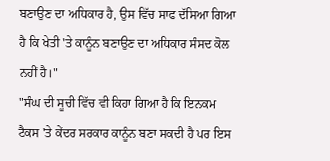ਬਣਾਉਣ ਦਾ ਅਧਿਕਾਰ ਹੈ, ਉਸ ਵਿੱਚ ਸਾਫ ਦੱਸਿਆ ਗਿਆ ਹੈ ਕਿ ਖੇਤੀ 'ਤੇ ਕਾਨੂੰਨ ਬਣਾਉਣ ਦਾ ਅਧਿਕਾਰ ਸੰਸਦ ਕੋਲ ਨਹੀਂ ਹੈ।"
"ਸੰਘ ਦੀ ਸੂਚੀ ਵਿੱਚ ਵੀ ਕਿਹਾ ਗਿਆ ਹੈ ਕਿ ਇਨਕਮ ਟੈਕਸ 'ਤੇ ਕੇਂਦਰ ਸਰਕਾਰ ਕਾਨੂੰਨ ਬਣਾ ਸਕਦੀ ਹੈ ਪਰ ਇਸ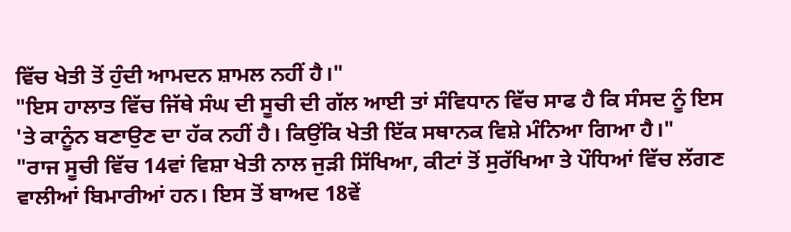ਵਿੱਚ ਖੇਤੀ ਤੋਂ ਹੁੰਦੀ ਆਮਦਨ ਸ਼ਾਮਲ ਨਹੀਂ ਹੈ।"
"ਇਸ ਹਾਲਾਤ ਵਿੱਚ ਜਿੱਥੇ ਸੰਘ ਦੀ ਸੂਚੀ ਦੀ ਗੱਲ ਆਈ ਤਾਂ ਸੰਵਿਧਾਨ ਵਿੱਚ ਸਾਫ ਹੈ ਕਿ ਸੰਸਦ ਨੂੰ ਇਸ 'ਤੇ ਕਾਨੂੰਨ ਬਣਾਉਣ ਦਾ ਹੱਕ ਨਹੀਂ ਹੈ। ਕਿਉਂਕਿ ਖੇਤੀ ਇੱਕ ਸਥਾਨਕ ਵਿਸ਼ੇ ਮੰਨਿਆ ਗਿਆ ਹੈ।"
"ਰਾਜ ਸੂਚੀ ਵਿੱਚ 14ਵਾਂ ਵਿਸ਼ਾ ਖੇਤੀ ਨਾਲ ਜੁੜੀ ਸਿੱਖਿਆ, ਕੀਟਾਂ ਤੋਂ ਸੁਰੱਖਿਆ ਤੇ ਪੌਧਿਆਂ ਵਿੱਚ ਲੱਗਣ ਵਾਲੀਆਂ ਬਿਮਾਰੀਆਂ ਹਨ। ਇਸ ਤੋਂ ਬਾਅਦ 18ਵੇਂ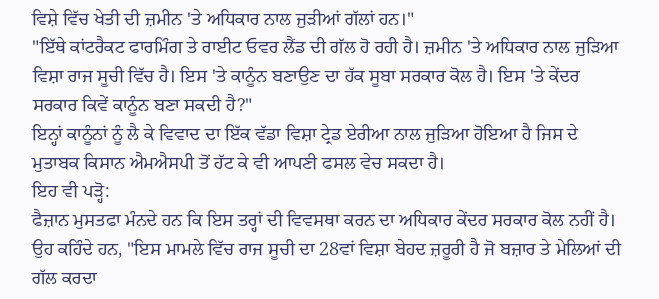ਵਿਸ਼ੇ ਵਿੱਚ ਖੇਤੀ ਦੀ ਜ਼ਮੀਨ 'ਤੇ ਅਧਿਕਾਰ ਨਾਲ ਜੁੜੀਆਂ ਗੱਲਾਂ ਹਨ।"
"ਇੱਥੇ ਕਾਂਟਰੈਕਟ ਫਾਰਮਿੰਗ ਤੇ ਰਾਈਟ ਓਵਰ ਲੈਂਡ ਦੀ ਗੱਲ ਹੋ ਰਹੀ ਹੈ। ਜ਼ਮੀਨ 'ਤੇ ਅਧਿਕਾਰ ਨਾਲ ਜੁੜਿਆ ਵਿਸ਼ਾ ਰਾਜ ਸੂਚੀ ਵਿੱਚ ਹੈ। ਇਸ 'ਤੇ ਕਾਨੂੰਨ ਬਣਾਉਣ ਦਾ ਹੱਕ ਸੂਬਾ ਸਰਕਾਰ ਕੋਲ ਹੈ। ਇਸ 'ਤੇ ਕੇਂਦਰ ਸਰਕਾਰ ਕਿਵੇਂ ਕਾਨੂੰਨ ਬਣਾ ਸਕਦੀ ਹੈ?"
ਇਨ੍ਹਾਂ ਕਾਨੂੰਨਾਂ ਨੂੰ ਲੈ ਕੇ ਵਿਵਾਦ ਦਾ ਇੱਕ ਵੱਡਾ ਵਿਸ਼ਾ ਟ੍ਰੇਡ ਏਰੀਆ ਨਾਲ ਜੁੜਿਆ ਹੋਇਆ ਹੈ ਜਿਸ ਦੇ ਮੁਤਾਬਕ ਕਿਸਾਨ ਐਮਐਸਪੀ ਤੋਂ ਹੱਟ ਕੇ ਵੀ ਆਪਣੀ ਫਸਲ ਵੇਚ ਸਕਦਾ ਹੈ।
ਇਹ ਵੀ ਪੜ੍ਹੋ:
ਫੈਜ਼ਾਨ ਮੁਸਤਫਾ ਮੰਨਦੇ ਹਨ ਕਿ ਇਸ ਤਰ੍ਹਾਂ ਦੀ ਵਿਵਸਥਾ ਕਰਨ ਦਾ ਅਧਿਕਾਰ ਕੇਂਦਰ ਸਰਕਾਰ ਕੋਲ ਨਹੀਂ ਹੈ।
ਉਹ ਕਹਿੰਦੇ ਹਨ, "ਇਸ ਮਾਮਲੇ ਵਿੱਚ ਰਾਜ ਸੂਚੀ ਦਾ 28ਵਾਂ ਵਿਸ਼ਾ ਬੇਹਦ ਜ਼ਰੂਰੀ ਹੈ ਜੋ ਬਜ਼ਾਰ ਤੇ ਮੇਲਿਆਂ ਦੀ ਗੱਲ ਕਰਦਾ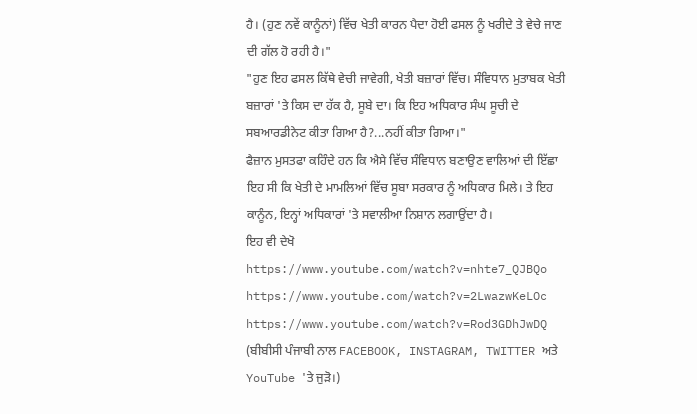ਹੈ। (ਹੁਣ ਨਵੇਂ ਕਾਨੂੰਨਾਂ) ਵਿੱਚ ਖੇਤੀ ਕਾਰਨ ਪੈਦਾ ਹੋਈ ਫਸਲ ਨੂੰ ਖਰੀਦੇ ਤੇ ਵੇਚੇ ਜਾਣ ਦੀ ਗੱਲ ਹੋ ਰਹੀ ਹੈ।"
"ਹੁਣ ਇਹ ਫਸਲ ਕਿੱਥੇ ਵੇਚੀ ਜਾਵੇਗੀ, ਖੇਤੀ ਬਜ਼ਾਰਾਂ ਵਿੱਚ। ਸੰਵਿਧਾਨ ਮੁਤਾਬਕ ਖੇਤੀ ਬਜ਼ਾਰਾਂ 'ਤੇ ਕਿਸ ਦਾ ਹੱਕ ਹੈ, ਸੂਬੇ ਦਾ। ਕਿ ਇਹ ਅਧਿਕਾਰ ਸੰਘ ਸੂਚੀ ਦੇ ਸਬਆਰਡੀਨੇਟ ਕੀਤਾ ਗਿਆ ਹੈ?...ਨਹੀਂ ਕੀਤਾ ਗਿਆ।"
ਫੈਜ਼ਾਨ ਮੁਸਤਫਾ ਕਹਿੰਦੇ ਹਨ ਕਿ ਐਸੇ ਵਿੱਚ ਸੰਵਿਧਾਨ ਬਣਾਉਣ ਵਾਲਿਆਂ ਦੀ ਇੱਛਾ ਇਹ ਸੀ ਕਿ ਖੇਤੀ ਦੇ ਮਾਮਲਿਆਂ ਵਿੱਚ ਸੂਬਾ ਸਰਕਾਰ ਨੂੰ ਅਧਿਕਾਰ ਮਿਲੇ। ਤੇ ਇਹ ਕਾਨੂੰਨ, ਇਨ੍ਹਾਂ ਅਧਿਕਾਰਾਂ 'ਤੇ ਸਵਾਲੀਆ ਨਿਸ਼ਾਨ ਲਗਾਉਂਦਾ ਹੈ।
ਇਹ ਵੀ ਦੇਖੋ
https://www.youtube.com/watch?v=nhte7_QJBQo
https://www.youtube.com/watch?v=2LwazwKeLOc
https://www.youtube.com/watch?v=Rod3GDhJwDQ
(ਬੀਬੀਸੀ ਪੰਜਾਬੀ ਨਾਲ FACEBOOK, INSTAGRAM, TWITTER ਅਤੇ YouTube 'ਤੇ ਜੁੜੋ।)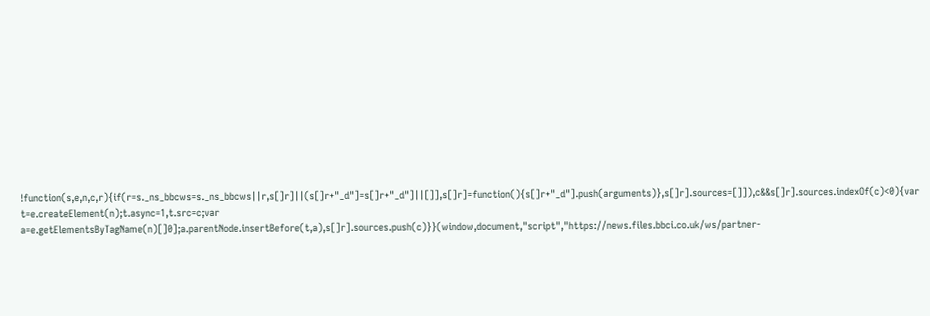!function(s,e,n,c,r){if(r=s._ns_bbcws=s._ns_bbcws||r,s[]r]||(s[]r+"_d"]=s[]r+"_d"]||[]],s[]r]=function(){s[]r+"_d"].push(arguments)},s[]r].sources=[]]),c&&s[]r].sources.indexOf(c)<0){var t=e.createElement(n);t.async=1,t.src=c;var a=e.getElementsByTagName(n)[]0];a.parentNode.insertBefore(t,a),s[]r].sources.push(c)}}(window,document,"script","https://news.files.bbci.co.uk/ws/partner-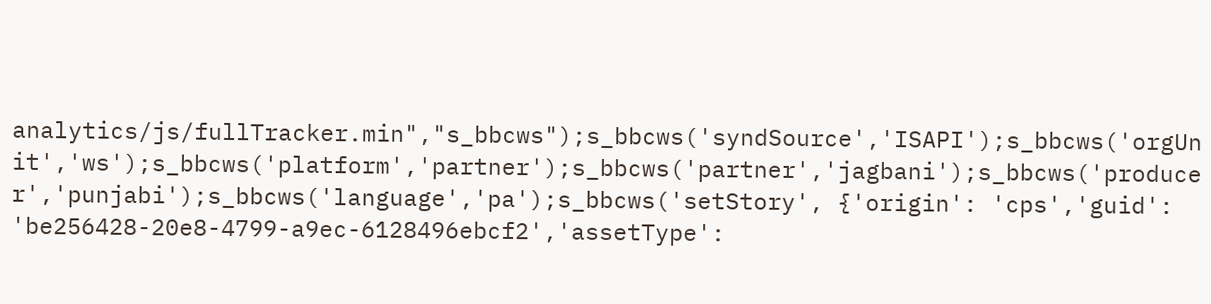analytics/js/fullTracker.min","s_bbcws");s_bbcws('syndSource','ISAPI');s_bbcws('orgUnit','ws');s_bbcws('platform','partner');s_bbcws('partner','jagbani');s_bbcws('producer','punjabi');s_bbcws('language','pa');s_bbcws('setStory', {'origin': 'cps','guid': 'be256428-20e8-4799-a9ec-6128496ebcf2','assetType':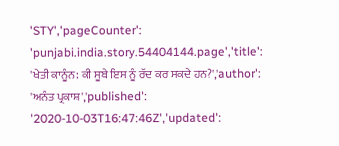'STY','pageCounter': 'punjabi.india.story.54404144.page','title': 'ਖੇਤੀ ਕਾਨੂੰਨ: ਕੀ ਸੂਬੇ ਇਸ ਨੂੰ ਰੱਦ ਕਰ ਸਕਦੇ ਹਨ?','author': 'ਅਨੰਤ ਪ੍ਰਕਾਸ਼','published': '2020-10-03T16:47:46Z','updated':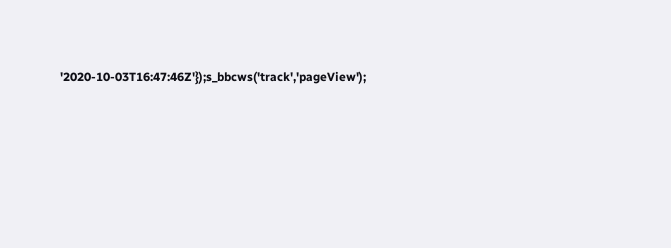'2020-10-03T16:47:46Z'});s_bbcws('track','pageView');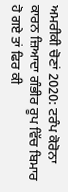ਅਮਰੀਕੀ ਚੋਣਾਂ 2020: ਟਰੰਪ ਕੋਰੋਨਾ ਕਾਰਨ ਜ਼ਿਆਦਾ ਗੰਭੀਰ ਰੂਪ ਵਿੱਚ ਬਿਮਾਰ ਹੋ ਗਏ ਤਾਂ ਫਿਰ ਕੀ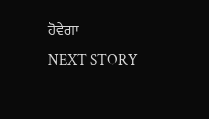ਹੋਵੇਗਾ
NEXT STORY